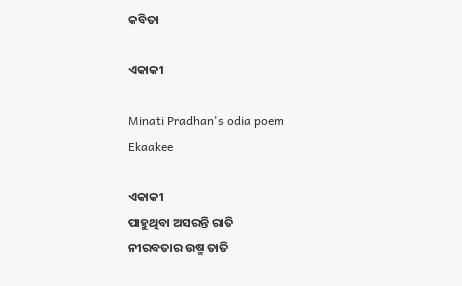କବିତା

ଏକାକୀ

Minati Pradhan's odia poem Ekaakee

ଏକାକୀ
ପାହୁଥିବା ଅସରନ୍ତି ରାତି
ନୀରବତାର ଉଷ୍ମ ତାତି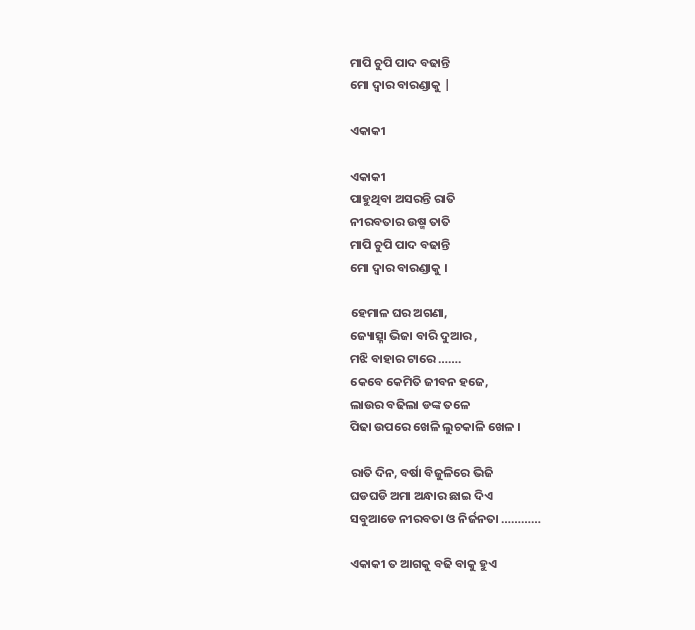ମାପି ଚୁପି ପାଦ ବଢାନ୍ତି
ମୋ ଦ୍ଵାର ବାରଣ୍ଡାକୁ |

ଏକାକୀ

ଏକାକୀ
ପାହୁଥିବା ଅସରନ୍ତି ରାତି
ନୀରବତାର ଉଷ୍ମ ତାତି
ମାପି ଚୁପି ପାଦ ବଢାନ୍ତି
ମୋ ଦ୍ଵାର ବାରଣ୍ଡାକୁ ।

ହେମାଳ ଘର ଅଗଣା,
ଜ୍ୟୋତ୍ସ୍ନା ଭିଜା ବାରି ଦୁଆର ,
ମଝି ବାହାର ଟାରେ …….
କେବେ କେମିତି ଜୀବନ ହଜେ,
ଲାଉର ବଢିଲା ଡଙ୍କ ତଳେ
ପିଢା ଉପରେ ଖେଳି ଲୁଚକାଳି ଖେଳ ।

ରାତି ଦିନ, ବର୍ଷା ବିଜୁଳିରେ ଭିଜି
ଘଡଘଡି ଅମା ଅନ୍ଧାର ଛାଇ ଦିଏ
ସବୁଆଡେ ନୀରବତା ଓ ନିର୍ଜନତା …………

ଏକାକୀ ତ ଆଗକୁ ବଢି ବାକୁ ହୁଏ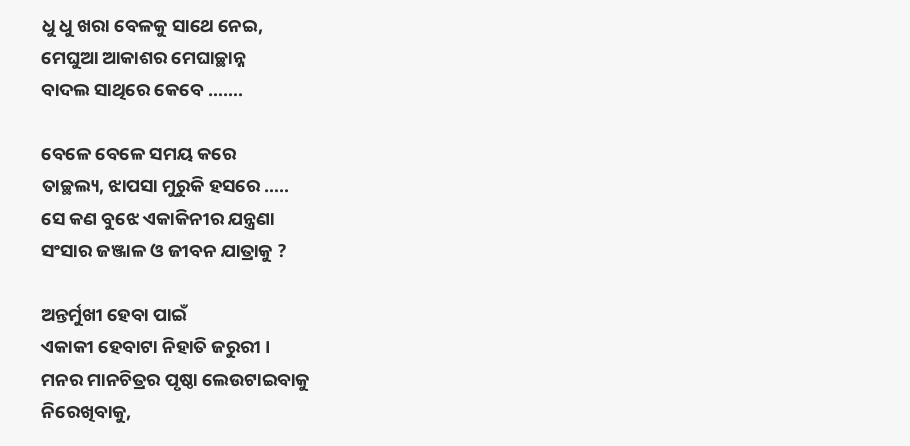ଧୁ ଧୁ ଖରା ବେଳକୁ ସାଥେ ନେଇ,
ମେଘୁଆ ଆକାଶର ମେଘାଚ୍ଛାନ୍ନ
ବାଦଲ ସାଥିରେ କେବେ …….

ବେଳେ ବେଳେ ସମୟ କରେ
ତାଚ୍ଛଲ୍ୟ, ଝାପସା ମୁରୁକି ହସରେ …..
ସେ କଣ ବୁଝେ ଏକାକିନୀର ଯନ୍ତ୍ରଣା
ସଂସାର ଜଞ୍ଜାଳ ଓ ଜୀବନ ଯାତ୍ରାକୁ ?

ଅନ୍ତର୍ମୁଖୀ ହେବା ପାଇଁ
ଏକାକୀ ହେବାଟା ନିହାତି ଜରୁରୀ ।
ମନର ମାନଚିତ୍ରର ପୃଷ୍ଠା ଲେଉଟାଇବାକୁ
ନିରେଖିବାକୁ,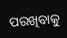ପରଖିବାକୁ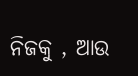ନିଜକୁ , ଆଉ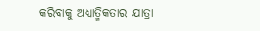କରିବାକୁ ଅଧ୍ୟାତ୍ମିକତାର ଯାତ୍ରା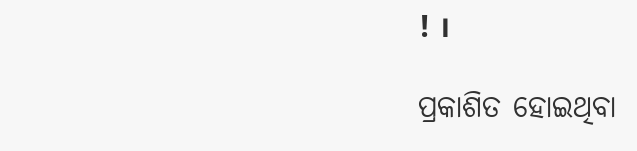! ।

ପ୍ରକାଶିତ ହୋଇଥିବା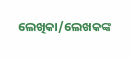ଲେଖିକା/ଲେଖକଙ୍କ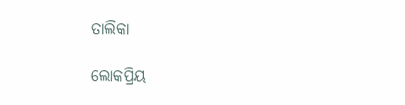ତାଲିକା

ଲୋକପ୍ରିୟ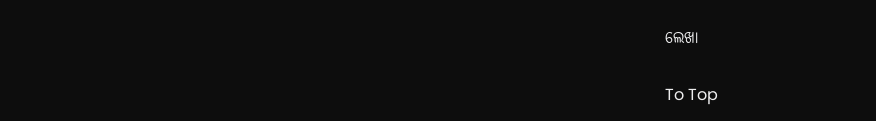ଲେଖା

To Top